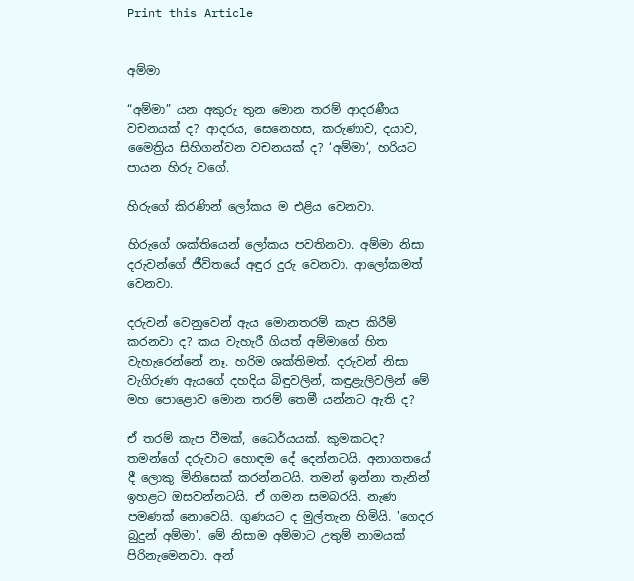Print this Article


අම්මා

“අම්මා” යන අකුරු තුන මොන තරම් ආදරණීය වචනයක් ද? ආදරය, සෙනෙහස, කරුණාව, දයාව, මෛත්‍රිය සිහිගන්වන වචනයක් ද? ‘අම්මා’, හරියට පායන හිරු වගේ.

හිරුගේ කිරණින් ලෝකය ම එළිය වෙනවා.

හිරුගේ ශක්තියෙන් ලෝකය පවතිනවා. අම්මා නිසා දරුවන්ගේ ජීවිතයේ අඳුර දුරු වෙනවා. ආලෝකමත් වෙනවා.

දරුවන් වෙනුවෙන් ඇය මොනතරම් කැප කිරීම් කරනවා ද? කය වැහැරී ගියත් අම්මාගේ හිත වැහැරෙන්නේ නෑ. හරිම ශක්තිමත්. දරුවන් නිසා වැගිරුණ ඇයගේ දහදිය බිඳුවලින්, කඳුළැලිවලින් මේ මහ පොළොව මොන තරම් තෙමී යන්නට ඇති ද?

ඒ තරම් කැප වීමක්, ධෛර්යයක්. කුමකටද? තමන්ගේ දරුවාට හොඳම දේ දෙන්නටයි. අනාගතයේ දී ලොකු මිනිසෙක් කරන්නටයි. තමන් ඉන්නා තැනින් ඉහළට ඔසවන්නටයි. ඒ ගමන සමබරයි. නැණ පමණක් නොවෙයි. ගුණයට ද මුල්තැන හිමියි. 'ගෙදර බුදුන් අම්මා'. මේ නිසාම අම්මාට උතුම් නාමයක් පිරිනැමෙනවා. අන්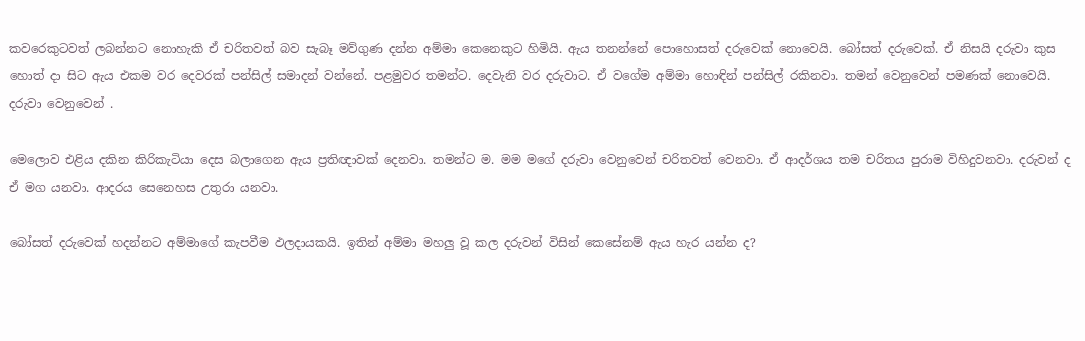කවරෙකුටවත් ලබන්නට නොහැකි ඒ චරිතවත් බව සැබෑ මව්ගුණ දන්න අම්මා කෙනෙකුට හිමියි. ඇය තනන්නේ පොහොසත් දරුවෙක් නොවෙයි. බෝසත් දරුවෙක්. ඒ නිසයි දරුවා කුස හොත් දා සිට ඇය එකම වර දෙවරක් පන්සිල් සමාදන් වන්නේ. පළමුවර තමන්ට. දෙවැනි වර දරුවාට. ඒ වගේම අම්මා හොඳින් පන්සිල් රකිනවා. තමන් වෙනුවෙන් පමණක් නොවෙයි. දරුවා වෙනුවෙන් .

මෙලොව එළිය දකින කිරිකැටියා දෙස බලාගෙන ඇය ප්‍රතිඥාවක් දෙනවා. තමන්ට ම. මම මගේ දරුවා වෙනුවෙන් චරිතවත් වෙනවා. ඒ ආදර්ශය තම චරිතය පුරාම විහිදුවනවා. දරුවන් ද ඒ මග යනවා. ආදරය සෙනෙහස උතුරා යනවා.

බෝසත් දරුවෙක් හදන්නට අම්මාගේ කැපවීම ඵලදායකයි. ඉතින් අම්මා මහලු වූ කල දරුවන් විසින් කෙසේනම් ඇය හැර යන්න ද?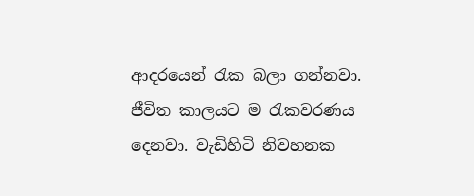ආදරයෙන් රැක බලා ගන්නවා. ජීවිත කාලයට ම රැකවරණය දෙනවා. වැඩිහිටි නිවහනක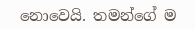නොවෙයි. තමන්ගේ ම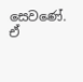සෙවණේ. ඒ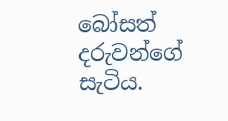බෝසත් දරුවන්ගේ සැටිය.